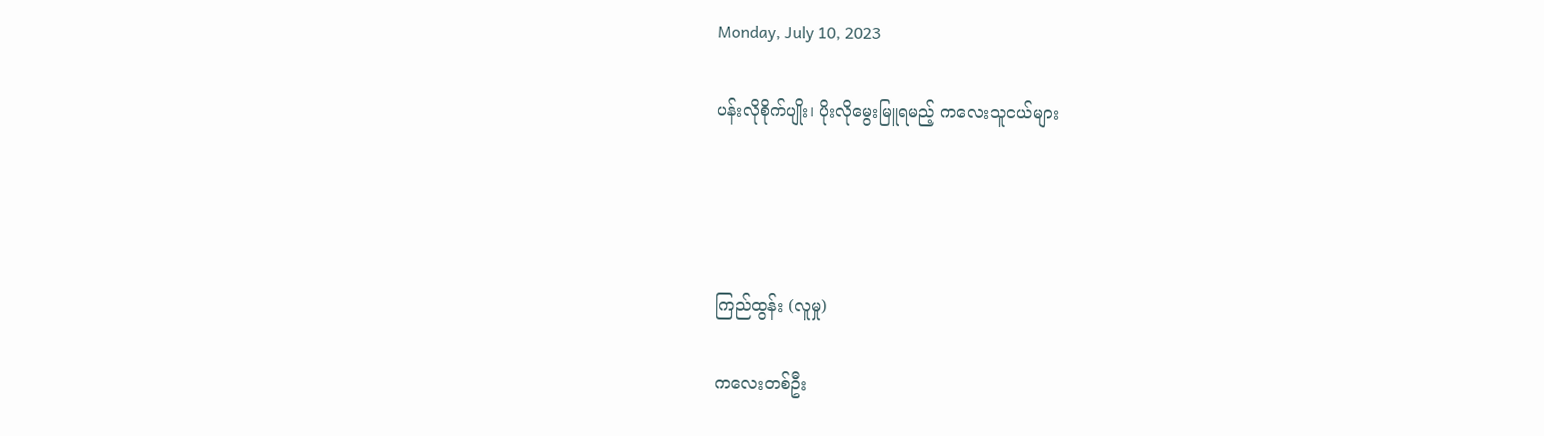Monday, July 10, 2023

ပန်းလိုစိုက်ပျိုး၊ ပိုးလိုမွေးမြူရမည့် ကလေးသူငယ်များ




ကြည်ထွန်း (လူမှု)

ကလေးတစ်ဦး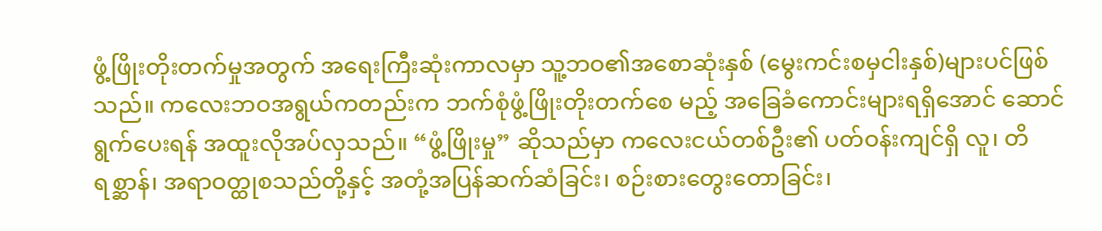ဖွံ့ဖြိုးတိုးတက်မှုအတွက် အရေးကြီးဆုံးကာလမှာ သူ့ဘဝ၏အစောဆုံးနှစ် (မွေးကင်းစမှငါးနှစ်)များပင်ဖြစ်သည်။ ကလေးဘဝအရွယ်ကတည်းက ဘက်စုံဖွံ့ဖြိုးတိုးတက်စေ မည့် အခြေခံကောင်းများရရှိအောင် ဆောင်ရွက်ပေးရန် အထူးလိုအပ်လှသည်။ “ဖွံ့ဖြိုးမှု” ဆိုသည်မှာ ကလေးငယ်တစ်ဦး၏ ပတ်ဝန်းကျင်ရှိ လူ၊ တိရစ္ဆာန်၊ အရာဝတ္ထုစသည်တို့နှင့် အတုံ့အပြန်ဆက်ဆံခြင်း၊ စဉ်းစားတွေးတောခြင်း၊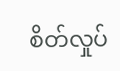စိတ်လှုပ်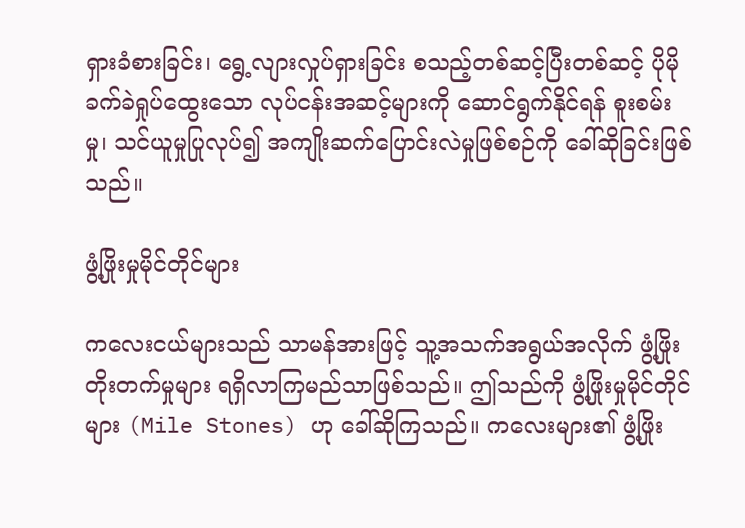ရှားခံစားခြင်း၊ ရွေ့လျားလှုပ်ရှားခြင်း စသည့်တစ်ဆင့်ပြီးတစ်ဆင့် ပိုမိုခက်ခဲရှုပ်ထွေးသော လုပ်ငန်းအဆင့်များကို ဆောင်ရွက်နိုင်ရန် စူးစမ်းမှု၊ သင်ယူမှုပြုလုပ်၍ အကျိုးဆက်ပြောင်းလဲမှုဖြစ်စဉ်ကို ခေါ်ဆိုခြင်းဖြစ်သည်။

ဖွံ့ဖြိုးမှုမိုင်တိုင်များ

ကလေးငယ်များသည် သာမန်အားဖြင့် သူ့အသက်အရွယ်အလိုက် ဖွံ့ဖြိုးတိုးတက်မှုများ ရရှိလာကြမည်သာဖြစ်သည်။ ဤသည်ကို ဖွံ့ဖြိုးမှုမိုင်တိုင်များ (Mile Stones) ဟု ခေါ်ဆိုကြသည်။ ကလေးများ၏ ဖွံ့ဖြိုး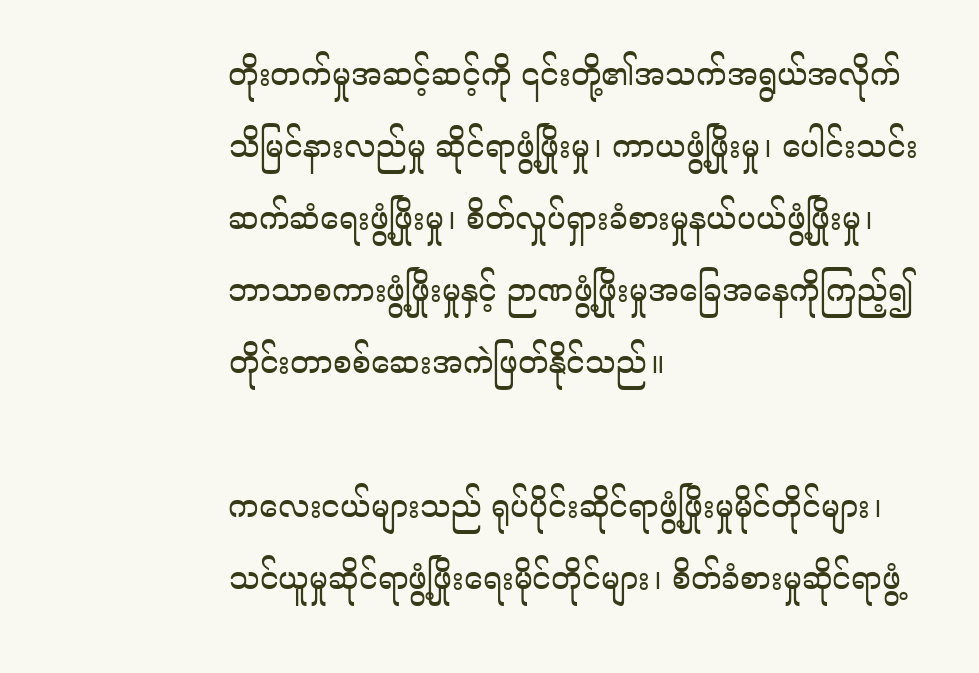တိုးတက်မှုအဆင့်ဆင့်ကို ၎င်းတို့၏အသက်အရွယ်အလိုက် သိမြင်နားလည်မှု ဆိုင်ရာဖွံ့ဖြိုးမှု၊ ကာယဖွံ့ဖြိုးမှု၊ ပေါင်းသင်းဆက်ဆံရေးဖွံ့ဖြိုးမှု၊ စိတ်လှုပ်ရှားခံစားမှုနယ်ပယ်ဖွံ့ဖြိုးမှု၊ ဘာသာစကားဖွံ့ဖြိုးမှုနှင့် ဉာဏဖွံ့ဖြိုးမှုအခြေအနေကိုကြည့်၍ တိုင်းတာစစ်ဆေးအကဲဖြတ်နိုင်သည်။

ကလေးငယ်များသည် ရုပ်ပိုင်းဆိုင်ရာဖွံ့ဖြိုးမှုမိုင်တိုင်များ၊ သင်ယူမှုဆိုင်ရာဖွံ့ဖြိုးရေးမိုင်တိုင်များ၊ စိတ်ခံစားမှုဆိုင်ရာဖွံ့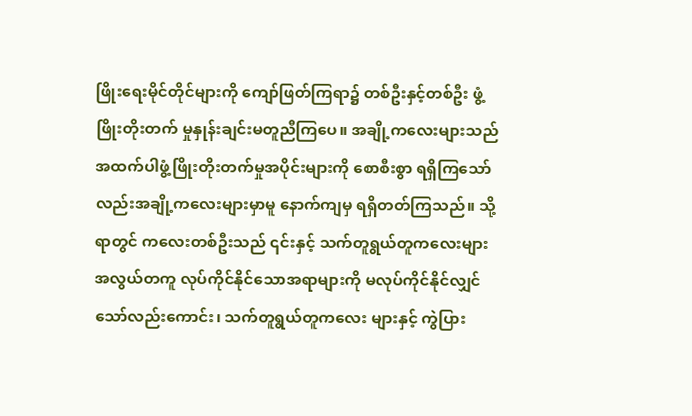ဖြိုးရေးမိုင်တိုင်များကို ကျော်ဖြတ်ကြရာ၌ တစ်ဦးနှင့်တစ်ဦး ဖွံ့ဖြိုးတိုးတက် မှုနှုန်းချင်းမတူညီကြပေ။ အချို့ကလေးများသည် အထက်ပါဖွံ့ဖြိုးတိုးတက်မှုအပိုင်းများကို စောစီးစွာ ရရှိကြသော်လည်းအချို့ကလေးများမှာမူ နောက်ကျမှ ရရှိတတ်ကြသည်။ သို့ရာတွင် ကလေးတစ်ဦးသည် ၎င်းနှင့် သက်တူရွယ်တူကလေးများ အလွယ်တကူ လုပ်ကိုင်နိုင်သောအရာများကို မလုပ်ကိုင်နိုင်လျှင်သော်လည်းကောင်း၊ သက်တူရွယ်တူကလေး များနှင့် ကွဲပြား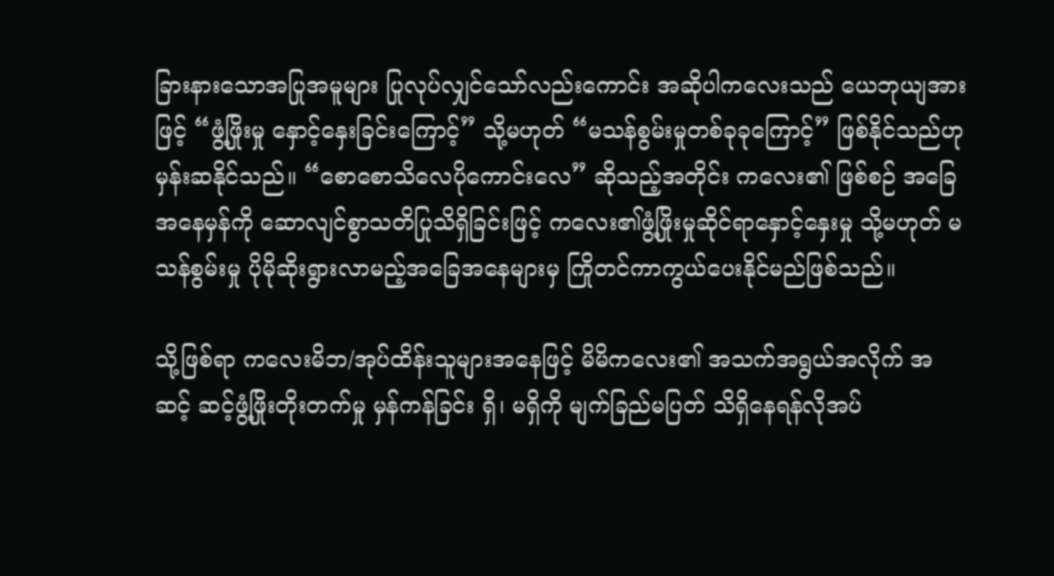ခြားနားသောအပြုအမူများ ပြုလုပ်လျှင်သော်လည်းကောင်း အဆိုပါကလေးသည် ယေဘုယျအားဖြင့် “ဖွံ့ဖြိုးမှု နှောင့်နှေးခြင်းကြောင့်” သို့မဟုတ် “မသန်စွမ်းမှုတစ်ခုခုကြောင့်” ဖြစ်နိုင်သည်ဟု မှန်းဆနိုင်သည်။ “စောစောသိလေပိုကောင်းလေ” ဆိုသည့်အတိုင်း ကလေး၏ ဖြစ်စဉ် အခြေအနေမှန်ကို ဆောလျင်စွာသတိပြုသိရှိခြင်းဖြင့် ကလေး၏ဖွံ့ဖြိုးမှုဆိုင်ရာနှောင့်နှေးမှု သို့မဟုတ် မသန်စွမ်းမှု ပိုမိုဆိုးရွားလာမည့်အခြေအနေများမှ ကြိုတင်ကာကွယ်ပေးနိုင်မည်ဖြစ်သည်။

သို့ဖြစ်ရာ ကလေးမိဘ/အုပ်ထိန်းသူများအနေဖြင့် မိမိကလေး၏ အသက်အရွယ်အလိုက် အဆင့် ဆင့်ဖွံ့ဖြိုးတိုးတက်မှု မှန်ကန်ခြင်း ရှိ၊ မရှိကို မျက်ခြည်မပြတ် သိရှိနေရန်လိုအပ်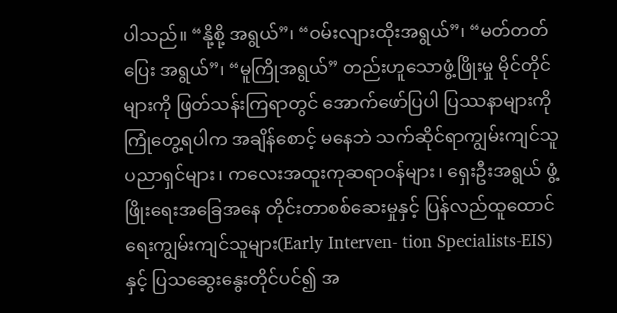ပါသည်။ “နို့စို့ အရွယ်”၊ “ဝမ်းလျားထိုးအရွယ်”၊ “မတ်တတ်ပြေး အရွယ်”၊ “မူကြိုအရွယ်” တည်းဟူသောဖွံ့ဖြိုးမှု မိုင်တိုင်များကို ဖြတ်သန်းကြရာတွင် အောက်ဖော်ပြပါ ပြဿနာများကို ကြုံတွေ့ရပါက အချိန်စောင့် မနေဘဲ သက်ဆိုင်ရာကျွမ်းကျင်သူပညာရှင်များ၊ ကလေးအထူးကုဆရာဝန်များ၊ ရှေးဦးအရွယ် ဖွံ့ဖြိုးရေးအခြေအနေ တိုင်းတာစစ်ဆေးမှုနှင့် ပြန်လည်ထူထောင်ရေးကျွမ်းကျင်သူများ(Early Interven- tion Specialists-EIS) နှင့် ပြသဆွေးနွေးတိုင်ပင်၍ အ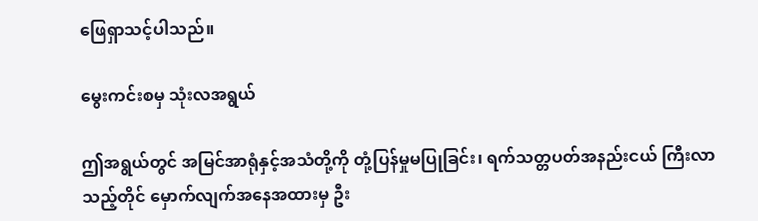ဖြေရှာသင့်ပါသည်။

မွေးကင်းစမှ သုံးလအရွယ်

ဤအရွယ်တွင် အမြင်အာရုံနှင့်အသံတို့ကို တုံ့ပြန်မှုမပြုခြင်း၊ ရက်သတ္တပတ်အနည်းငယ် ကြီးလာသည့်တိုင် မှောက်လျက်အနေအထားမှ ဦး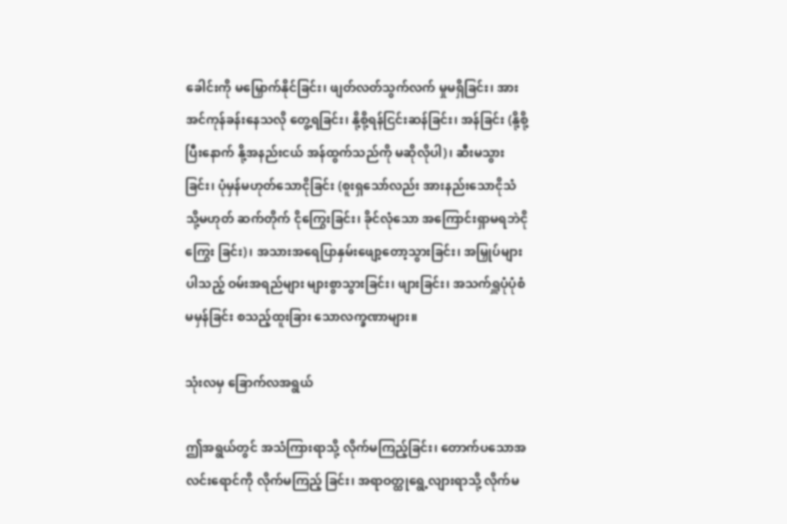ခေါင်းကို မမြှောက်နိုင်ခြင်း၊ ဖျတ်လတ်သွက်လက် မှုမရှိခြင်း၊ အားအင်ကုန်ခန်းနေသလို တွေ့ရခြင်း၊ နို့စို့ရန်ငြင်းဆန်ခြင်း၊ အန်ခြင်း (နို့စို့ပြီးနောက် နို့အနည်းငယ် အန်ထွက်သည်ကို မဆိုလိုပါ)၊ ဆီးမသွားခြင်း၊ ပုံမှန်မဟုတ်သောငိုခြင်း (စူးရှသော်လည်း အားနည်းသောငိုသံ သို့မဟုတ် ဆက်တိုက် ငိုကြွေးခြင်း၊ ခိုင်လုံသော အကြောင်းရှာမရဘဲငိုကြွေး ခြင်း)၊ အသားအရေပြာနှမ်းဖျော့တော့သွားခြင်း၊ အမြှုပ်များပါသည့် ဝမ်းအရည်များ များစွာသွားခြင်း၊ ဖျားခြင်း၊ အသက်ရှူပုံပုံစံမမှန်ခြင်း စသည့်ထူးခြား သောလက္ခဏာများ။

သုံးလမှ ခြောက်လအရွယ်

ဤအရွယ်တွင် အသံကြားရာသို့ လိုက်မကြည့်ခြင်း၊ တောက်ပသောအလင်းရောင်ကို လိုက်မကြည့် ခြင်း၊ အရာဝတ္ထုရွေ့လျားရာသို့ လိုက်မ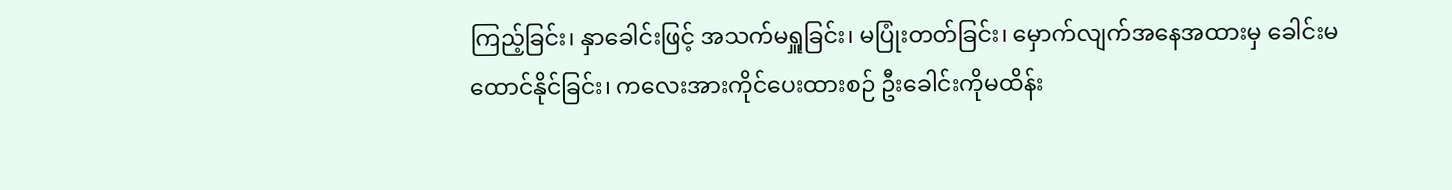ကြည့်ခြင်း၊ နှာခေါင်းဖြင့် အသက်မရှူခြင်း၊ မပြုံးတတ်ခြင်း၊ မှောက်လျက်အနေအထားမှ ခေါင်းမထောင်နိုင်ခြင်း၊ ကလေးအားကိုင်ပေးထားစဉ် ဦးခေါင်းကိုမထိန်း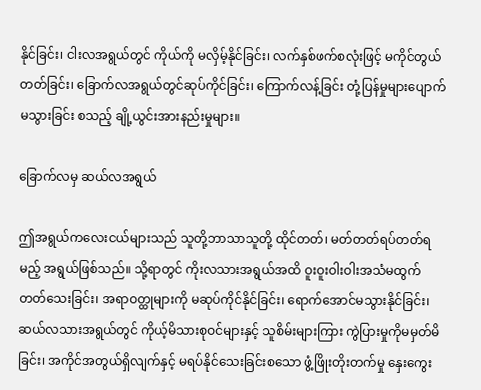နိုင်ခြင်း၊ ငါးလအရွယ်တွင် ကိုယ်ကို မလှိမ့်နိုင်ခြင်း၊ လက်နှစ်ဖက်စလုံးဖြင့် မကိုင်တွယ်တတ်ခြင်း၊ ခြောက်လအရွယ်တွင်ဆုပ်ကိုင်ခြင်း၊ ကြောက်လန့်ခြင်း တုံ့ပြန်မှုများပျောက်မသွားခြင်း စသည့် ချို့ယွင်းအားနည်းမှုများ။

ခြောက်လမှ ဆယ်လအရွယ်

ဤအရွယ်ကလေးငယ်များသည် သူတို့ဘာသာသူတို့ ထိုင်တတ်၊ မတ်တတ်ရပ်တတ်ရမည့် အရွယ်ဖြစ်သည်။ သို့ရာတွင် ကိုးလသားအရွယ်အထိ ဝူးဝူးဝါးဝါးအသံမထွက်တတ်သေးခြင်း၊ အရာဝတ္ထုများကို မဆုပ်ကိုင်နိုင်ခြင်း၊ ရောက်အောင်မသွားနိုင်ခြင်း၊ ဆယ်လသားအရွယ်တွင် ကိုယ့်မိသားစုဝင်များနှင့် သူစိမ်းများကြား ကွဲပြားမှုကိုမမှတ်မိခြင်း၊ အကိုင်အတွယ်ရှိလျက်နှင့် မရပ်နိုင်သေးခြင်းစသော ဖွံ့ဖြိုးတိုးတက်မှု နှေးကွေး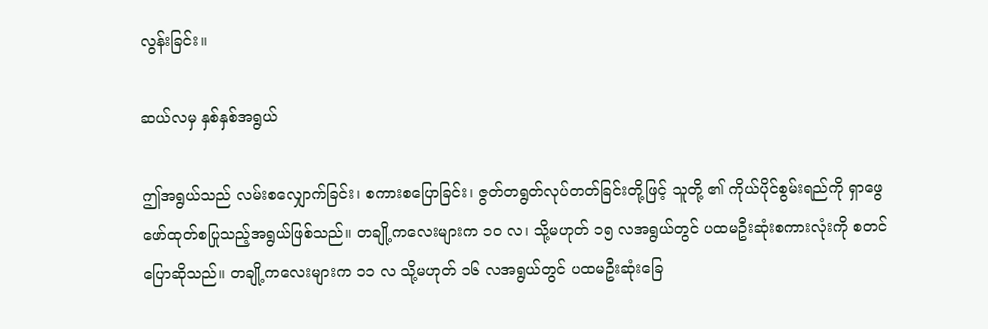လွန်းခြင်း။

ဆယ်လမှ နှစ်နှစ်အရွယ်

ဤအရွယ်သည် လမ်းစလျှောက်ခြင်း၊ စကားစပြောခြင်း၊ ဇွတ်တရွတ်လုပ်တတ်ခြင်းတို့ဖြင့် သူတို့ ၏ ကိုယ်ပိုင်စွမ်းရည်ကို ရှာဖွေဖော်ထုတ်စပြုသည့်အရွယ်ဖြစ်သည်။ တချို့ကလေးများက ၁၀ လ၊ သို့မဟုတ် ၁၅ လအရွယ်တွင် ပထမဦးဆုံးစကားလုံးကို စတင်ပြောဆိုသည်။ တချို့ကလေးများက ၁၁ လ သို့မဟုတ် ၁၆ လအရွယ်တွင် ပထမဦးဆုံးခြေ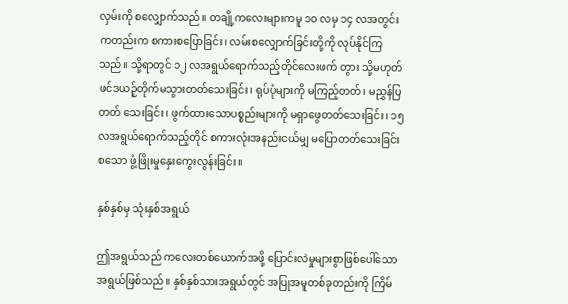လှမ်းကို စလျှောက်သည်။ တချို့ကလေးများကမူ ၁၀ လမှ ၁၄ လအတွင်းကတည်းက စကားစပြောခြင်း၊ လမ်းစလျှောက်ခြင်းတို့ကို လုပ်နိုင်ကြသည်။ သို့ရာတွင် ၁၂ လအရွယ်ရောက်သည့်တိုင်လေးဖက် တွား သို့မဟုတ် ဖင်ဒယဉ့်တိုက်မသွားတတ်သေးခြင်း၊ ရုပ်ပုံများကို မကြည့်တတ်၊ မညွှန်ပြတတ် သေးခြင်း၊ ဖွက်ထားသောပစ္စည်းများကို မရှာဖွေတတ်သေးခြင်း၊ ၁၅ လအရွယ်ရောက်သည့်တိုင် စကားလုံးအနည်းငယ်မျှ မပြောတတ်သေးခြင်းစသော ဖွံ့ဖြိုးမှုနှေးကွေးလွန်းခြင်း။

နှစ်နှစ်မှ သုံးနှစ်အရွယ်

ဤအရွယ်သည် ကလေးတစ်ယောက်အဖို့ ပြောင်းလဲမှုများစွာဖြစ်ပေါ်သော အရွယ်ဖြစ်သည်။ နှစ်နှစ်သားအရွယ်တွင် အပြုအမူတစ်ခုတည်းကို ကြိမ်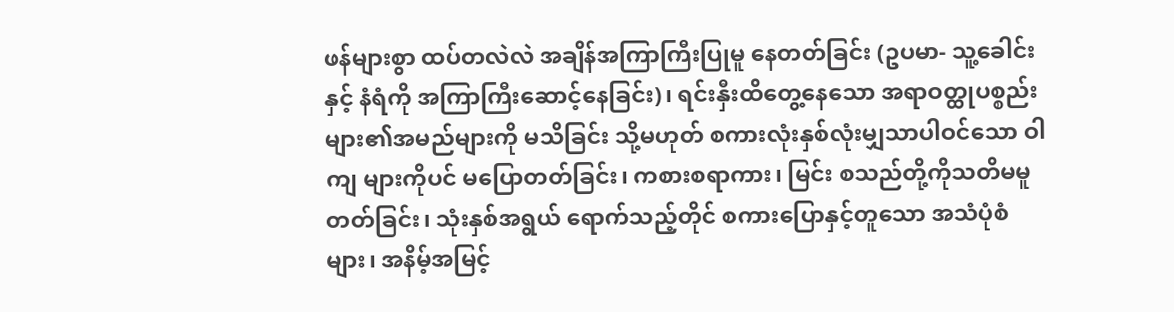ဖန်များစွာ ထပ်တလဲလဲ အချိန်အကြာကြီးပြုမူ နေတတ်ခြင်း (ဥပမာ- သူ့ခေါင်းနှင့် နံရံကို အကြာကြီးဆောင့်နေခြင်း)၊ ရင်းနှီးထိတွေ့နေသော အရာဝတ္ထုပစ္စည်းများ၏အမည်များကို မသိခြင်း သို့မဟုတ် စကားလုံးနှစ်လုံးမျှသာပါဝင်သော ဝါကျ များကိုပင် မပြောတတ်ခြင်း၊ ကစားစရာကား၊ မြင်း စသည်တို့ကိုသတိမမူတတ်ခြင်း၊ သုံးနှစ်အရွယ် ရောက်သည့်တိုင် စကားပြောနှင့်တူသော အသံပုံစံများ၊ အနိမ့်အမြင့်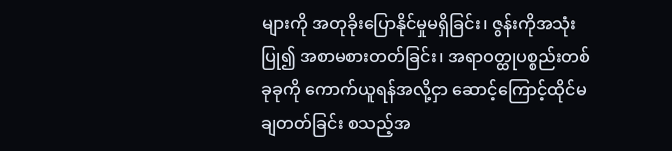များကို အတုခိုးပြောနိုင်မှုမရှိခြင်း၊ ဇွန်းကိုအသုံးပြု၍ အစာမစားတတ်ခြင်း၊ အရာဝတ္ထုပစ္စည်းတစ်ခုခုကို ကောက်ယူရန်အလို့ငှာ ဆောင့်ကြောင့်ထိုင်မချတတ်ခြင်း စသည့်အ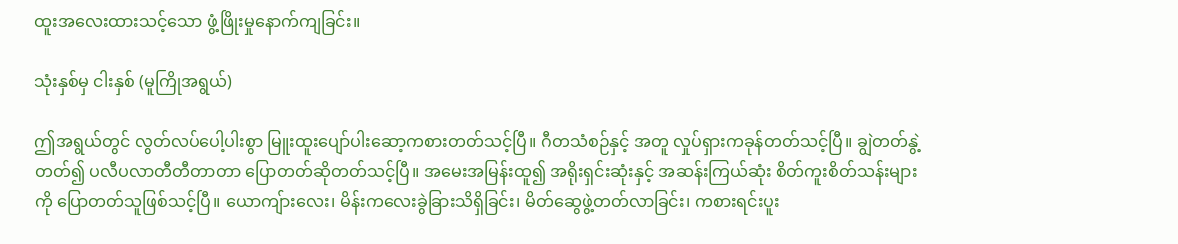ထူးအလေးထားသင့်သော ဖွံ့ဖြိုးမှုနောက်ကျခြင်း။

သုံးနှစ်မှ ငါးနှစ် (မူကြိုအရွယ်)

ဤအရွယ်တွင် လွတ်လပ်ပေါ့ပါးစွာ မြူးထူးပျော်ပါးဆော့ကစားတတ်သင့်ပြီ။ ဂီတသံစဉ်နှင့် အတူ လှုပ်ရှားကခုန်တတ်သင့်ပြီ။ ချွဲတတ်နွဲ့တတ်၍ ပလီပလာတီတီတာတာ ပြောတတ်ဆိုတတ်သင့်ပြီ။ အမေးအမြန်းထူ၍ အရိုးရှင်းဆုံးနှင့် အဆန်းကြယ်ဆုံး စိတ်ကူးစိတ်သန်းများကို ပြောတတ်သူဖြစ်သင့်ပြီ။ ယောကျ်ားလေး၊ မိန်းကလေးခွဲခြားသိရှိခြင်း၊ မိတ်ဆွေဖွဲ့တတ်လာခြင်း၊ ကစားရင်းပူး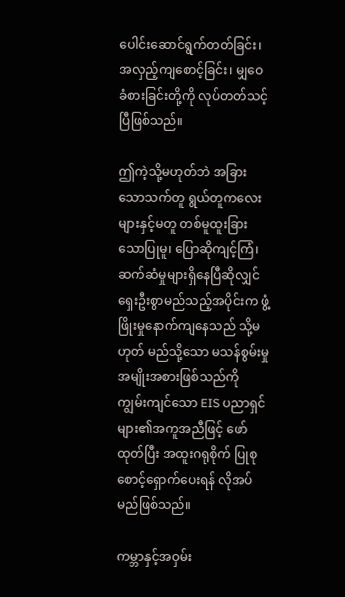ပေါင်းဆောင်ရွက်တတ်ခြင်း၊ အလှည့်ကျစောင့်ခြင်း၊ မျှဝေခံစားခြင်းတို့ကို လုပ်တတ်သင့်ပြီဖြစ်သည်။

ဤကဲ့သို့မဟုတ်ဘဲ အခြားသောသက်တူ ရွယ်တူကလေးများနှင့်မတူ တစ်မူထူးခြားသောပြုမူ၊ ပြောဆိုကျင့်ကြံ၊ ဆက်ဆံမှုများရှိနေပြီဆိုလျှင် ရှေးဦးစွာမည်သည့်အပိုင်းက ဖွံ့ဖြိုးမှုနောက်ကျနေသည် သို့မဟုတ် မည်သို့သော မသန်စွမ်းမှုအမျိုးအစားဖြစ်သည်ကို ကျွမ်းကျင်သော EIS ပညာရှင်များ၏အကူအညီဖြင့် ဖော်ထုတ်ပြီး အထူးဂရုစိုက် ပြုစုစောင့်ရှောက်ပေးရန် လိုအပ်မည်ဖြစ်သည်။

ကမ္ဘာနှင့်အဝှမ်း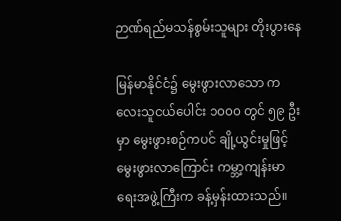ဉာဏ်ရည်မသန်စွမ်းသူများ တိုးပွားနေ

မြန်မာနိုင်ငံ၌ မွေးဖွားလာသော ကလေးသူငယ်ပေါင်း ၁၀၀၀ တွင် ၅၉ ဦးမှာ မွေးဖွားစဉ်ကပင် ချို့ယွင်းမှုဖြင့် မွေးဖွားလာကြောင်း ကမ္ဘာ့ကျန်းမာရေးအဖွဲ့ကြီးက ခန့်မှန်းထားသည်။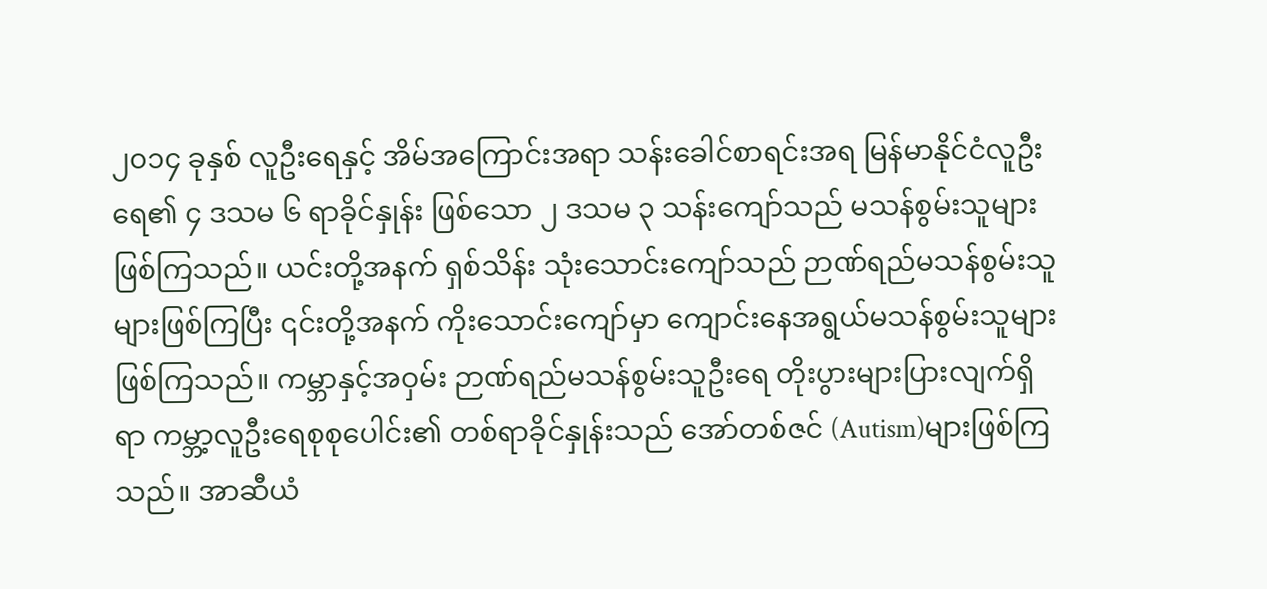၂၀၁၄ ခုနှစ် လူဦးရေနှင့် အိမ်အကြောင်းအရာ သန်းခေါင်စာရင်းအရ မြန်မာနိုင်ငံလူဦးရေ၏ ၄ ဒသမ ၆ ရာခိုင်နှုန်း ဖြစ်သော ၂ ဒသမ ၃ သန်းကျော်သည် မသန်စွမ်းသူများဖြစ်ကြသည်။ ယင်းတို့အနက် ရှစ်သိန်း သုံးသောင်းကျော်သည် ဉာဏ်ရည်မသန်စွမ်းသူများဖြစ်ကြပြီး ၎င်းတို့အနက် ကိုးသောင်းကျော်မှာ ကျောင်းနေအရွယ်မသန်စွမ်းသူများဖြစ်ကြသည်။ ကမ္ဘာနှင့်အဝှမ်း ဉာဏ်ရည်မသန်စွမ်းသူဦးရေ တိုးပွားများပြားလျက်ရှိရာ ကမ္ဘာ့လူဦးရေစုစုပေါင်း၏ တစ်ရာခိုင်နှုန်းသည် အော်တစ်ဇင် (Autism)များဖြစ်ကြသည်။ အာဆီယံ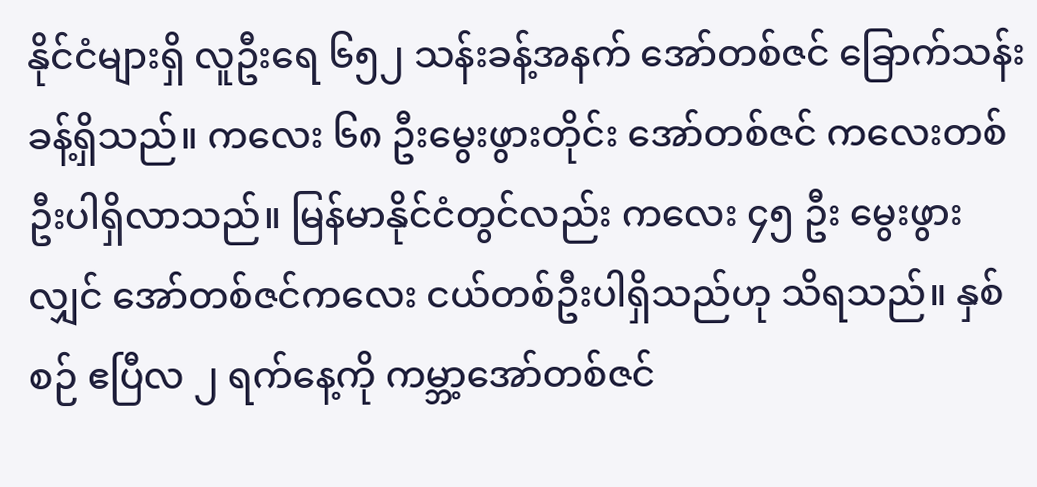နိုင်ငံများရှိ လူဦးရေ ၆၅၂ သန်းခန့်အနက် အော်တစ်ဇင် ခြောက်သန်းခန့်ရှိသည်။ ကလေး ၆၈ ဦးမွေးဖွားတိုင်း အော်တစ်ဇင် ကလေးတစ်ဦးပါရှိလာသည်။ မြန်မာနိုင်ငံတွင်လည်း ကလေး ၄၅ ဦး မွေးဖွားလျှင် အော်တစ်ဇင်ကလေး ငယ်တစ်ဦးပါရှိသည်ဟု သိရသည်။ နှစ်စဉ် ဧပြီလ ၂ ရက်နေ့ကို ကမ္ဘာ့အော်တစ်ဇင်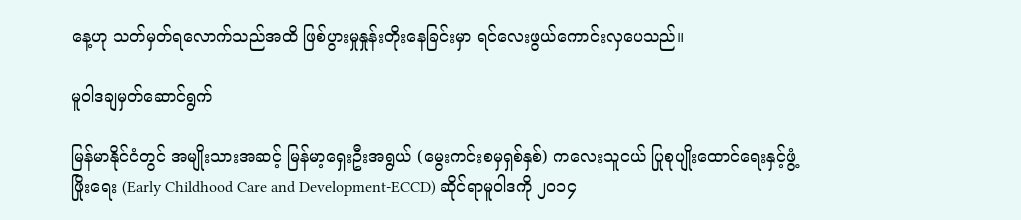နေ့ဟု သတ်မှတ်ရလောက်သည်အထိ ဖြစ်ပွားမှုနှုန်းတိုးနေခြင်းမှာ ရင်လေးဖွယ်ကောင်းလှပေသည်။

မူဝါဒချမှတ်ဆောင်ရွက်

မြန်မာနိုင်ငံတွင် အမျိုးသားအဆင့် မြန်မာ့ရှေးဦးအရွယ် (မွေးကင်းစမှရှစ်နှစ်) ကလေးသူငယ် ပြုစုပျိုးထောင်ရေးနှင့်ဖွံ့ဖြိုးရေး (Early Childhood Care and Development-ECCD) ဆိုင်ရာမူဝါဒကို ၂၀၁၄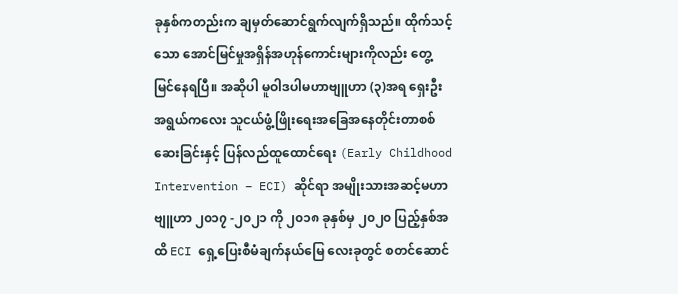ခုနှစ်ကတည်းက ချမှတ်ဆောင်ရွက်လျက်ရှိသည်။ ထိုက်သင့်သော အောင်မြင်မှုအရှိန်အဟုန်ကောင်းများကိုလည်း တွေ့မြင်နေရပြီ။ အဆိုပါ မူဝါဒပါမဟာဗျူဟာ (၃)အရ ရှေးဦးအရွယ်ကလေး သူငယ်ဖွံ့ဖြိုးရေးအခြေအနေတိုင်းတာစစ်ဆေးခြင်းနှင့် ပြန်လည်ထူထောင်ရေး (Early Childhood Intervention – ECI) ဆိုင်ရာ အမျိုးသားအဆင့်မဟာ ဗျူဟာ ၂၀၁၇ -၂၀၂၁ ကို ၂၀၁၈ ခုနှစ်မှ ၂၀၂၀ ပြည့်နှစ်အထိ ECI ရှေ့ပြေးစီမံချက်နယ်မြေ လေးခုတွင် စတင်ဆောင်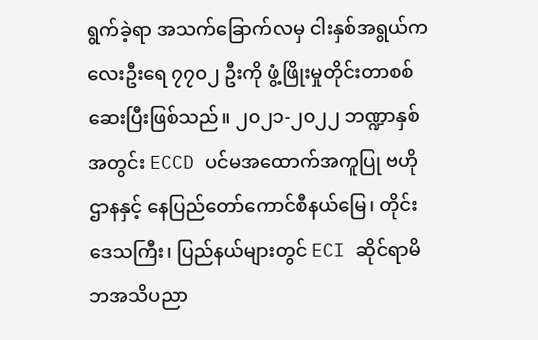ရွက်ခဲ့ရာ အသက်ခြောက်လမှ ငါးနှစ်အရွယ်ကလေးဦးရေ ၇၇၀၂ ဦးကို ဖွံ့ဖြိုးမှုတိုင်းတာစစ်ဆေးပြီးဖြစ်သည်။ ၂၀၂၁-၂၀၂၂ ဘဏ္ဍာနှစ်အတွင်း ECCD ပင်မအထောက်အကူပြု ဗဟိုဌာနနှင့် နေပြည်တော်ကောင်စီနယ်မြေ၊ တိုင်းဒေသကြီး၊ ပြည်နယ်များတွင် ECI ဆိုင်ရာမိဘအသိပညာ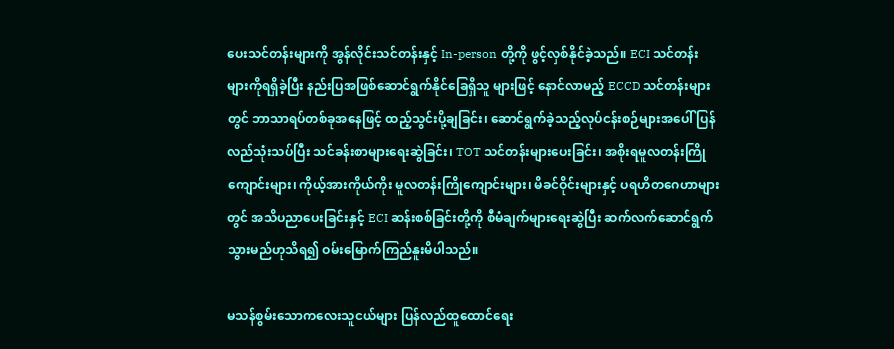ပေးသင်တန်းများကို အွန်လိုင်းသင်တန်းနှင့် In-person တို့ကို ဖွင့်လှစ်နိုင်ခဲ့သည်။ ECI သင်တန်းများကိုရရှိခဲ့ပြီး နည်းပြအဖြစ်ဆောင်ရွက်နိုင်ခြေရှိသူ များဖြင့် နောင်လာမည့် ECCD သင်တန်းများတွင် ဘာသာရပ်တစ်ခုအနေဖြင့် ထည့်သွင်းပို့ချခြင်း၊ ဆောင်ရွက်ခဲ့သည့်လုပ်ငန်းစဉ်များအပေါ် ပြန်လည်သုံးသပ်ပြီး သင်ခန်းစာများရေးဆွဲခြင်း၊ TOT သင်တန်းများပေးခြင်း၊ အစိုးရမူလတန်းကြိုကျောင်းများ၊ ကိုယ့်အားကိုယ်ကိုး မူလတန်းကြိုကျောင်းများ၊ မိခင်ဝိုင်းများနှင့် ပရဟိတဂေဟာများတွင် အသိပညာပေးခြင်းနှင့် ECI ဆန်းစစ်ခြင်းတို့ကို စီမံချက်များရေးဆွဲပြီး ဆက်လက်ဆောင်ရွက်သွားမည်ဟုသိရ၍ ဝမ်းမြောက်ကြည်နူးမိပါသည်။

မသန်စွမ်းသောကလေးသူငယ်များ ပြန်လည်ထူထောင်ရေး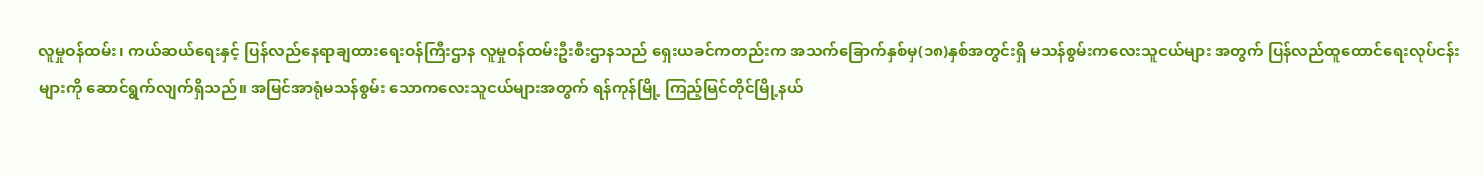လူမှုဝန်ထမ်း၊ ကယ်ဆယ်ရေးနှင့် ပြန်လည်နေရာချထားရေးဝန်ကြီးဌာန လူမှုဝန်ထမ်းဦးစီးဌာနသည် ရှေးယခင်ကတည်းက အသက်ခြောက်နှစ်မှ(၁၈)နှစ်အတွင်းရှိ မသန်စွမ်းကလေးသူငယ်များ အတွက် ပြန်လည်ထူထောင်ရေးလုပ်ငန်းများကို ဆောင်ရွက်လျက်ရှိသည်။ အမြင်အာရုံမသန်စွမ်း သောကလေးသူငယ်များအတွက် ရန်ကုန်မြို့ ကြည့်မြင်တိုင်မြို့နယ်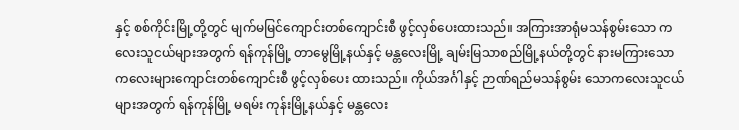နှင့် စစ်ကိုင်းမြို့တို့တွင် မျက်မမြင်ကျောင်းတစ်ကျောင်းစီ ဖွင့်လှစ်ပေးထားသည်။ အကြားအာရုံမသန်စွမ်းသော ကလေးသူငယ်များအတွက် ရန်ကုန်မြို့ တာမွေမြို့နယ်နှင့် မန္တလေးမြို့ ချမ်းမြသာစည်မြို့နယ်တို့တွင် နားမကြားသော ကလေးများကျောင်းတစ်ကျောင်းစီ ဖွင့်လှစ်ပေး ထားသည်။ ကိုယ်အင်္ဂါနှင့် ဉာဏ်ရည်မသန်စွမ်း သောကလေးသူငယ်များအတွက် ရန်ကုန်မြို့ မရမ်း ကုန်းမြို့နယ်နှင့် မန္တလေး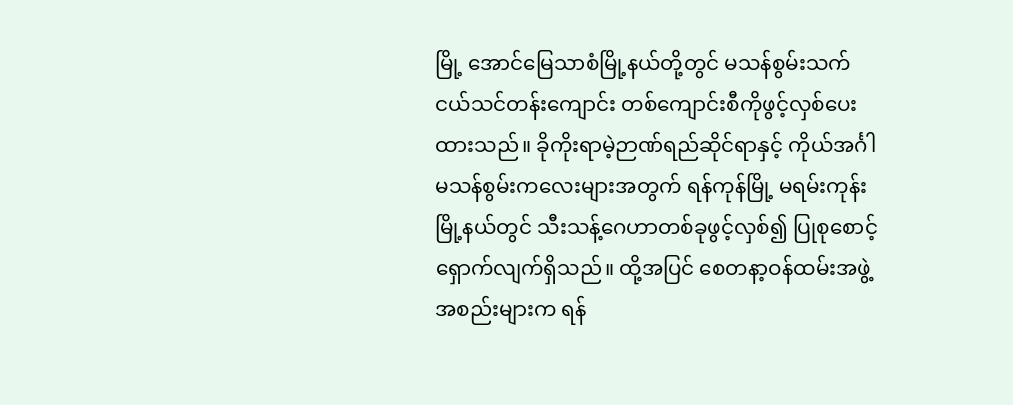မြို့ အောင်မြေသာစံမြို့နယ်တို့တွင် မသန်စွမ်းသက်ငယ်သင်တန်းကျောင်း တစ်ကျောင်းစီကိုဖွင့်လှစ်ပေးထားသည်။ ခိုကိုးရာမဲ့ဉာဏ်ရည်ဆိုင်ရာနှင့် ကိုယ်အင်္ဂါမသန်စွမ်းကလေးများအတွက် ရန်ကုန်မြို့ မရမ်းကုန်းမြို့နယ်တွင် သီးသန့်ဂေဟာတစ်ခုဖွင့်လှစ်၍ ပြုစုစောင့်ရှောက်လျက်ရှိသည်။ ထို့အပြင် စေတနာ့ဝန်ထမ်းအဖွဲ့ အစည်းများက ရန်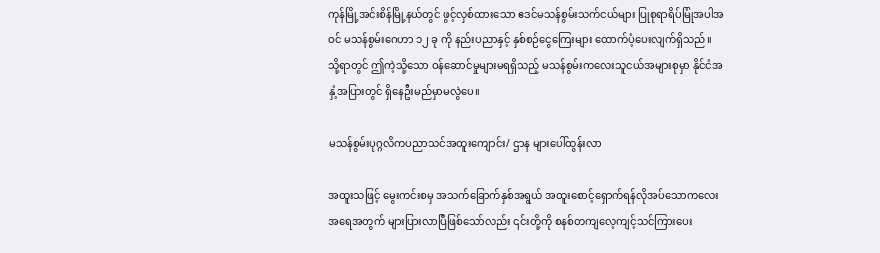ကုန်မြို့အင်းစိန်မြို့နယ်တွင် ဖွင့်လှစ်ထားသော ဧဒင်မသန်စွမ်းသက်ငယ်များ ပြုစုရာရိပ်မြုံအပါအဝင် မသန်စွမ်းဂေဟာ ၁၂ ခု ကို နည်းပညာနှင့် နှစ်စဉ်ငွေကြေးများ ထောက်ပံ့ပေးလျက်ရှိသည်။ သို့ရာတွင် ဤကဲ့သို့သော ဝန်ဆောင်မှုများမရရှိသည့် မသန်စွမ်းကလေးသူငယ်အများစုမှာ နိုင်ငံအနှံ့အပြားတွင် ရှိနေဦးမည်မှာမလွဲပေ။

မသန်စွမ်းပုဂ္ဂလိကပညာသင်အထူးကျောင်း/ ဌာန များပေါ်ထွန်းလာ

အထူးသဖြင့် မွေးကင်းစမှ အသက်ခြောက်နှစ်အရွယ် အထူးစောင့်ရှောက်ရန်လိုအပ်သောကလေး အရေအတွက် များပြားလာပြီဖြစ်သော်လည်း ၎င်းတို့ကို စနစ်တကျလေ့ကျင့်သင်ကြားပေး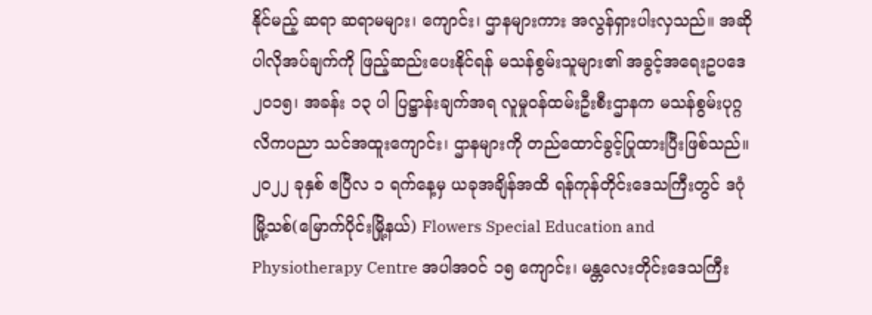နိုင်မည့် ဆရာ ဆရာမများ၊ ကျောင်း၊ ဌာနများကား အလွန်ရှားပါးလှသည်။ အဆိုပါလိုအပ်ချက်ကို ဖြည့်ဆည်းပေးနိုင်ရန် မသန်စွမ်းသူများ၏ အခွင့်အရေးဥပဒေ ၂၀၁၅၊ အခန်း ၁၃ ပါ ပြဋ္ဌာန်းချက်အရ လူမှုဝန်ထမ်းဦးစီးဌာနက မသန်စွမ်းပုဂ္ဂလိကပညာ သင်အထူးကျောင်း၊ ဌာနများကို တည်ထောင်ခွင့်ပြုထားပြီးဖြစ်သည်။ ၂၀၂၂ ခုနှစ် ဧပြီလ ၁ ရက်နေ့မှ ယခုအချိန်အထိ ရန်ကုန်တိုင်းဒေသကြီးတွင် ဒဂုံမြို့သစ်(မြောက်ပိုင်းမြို့နယ်) Flowers Special Education and Physiotherapy Centre အပါအဝင် ၁၅ ကျောင်း၊ မန္တလေးတိုင်းဒေသကြီး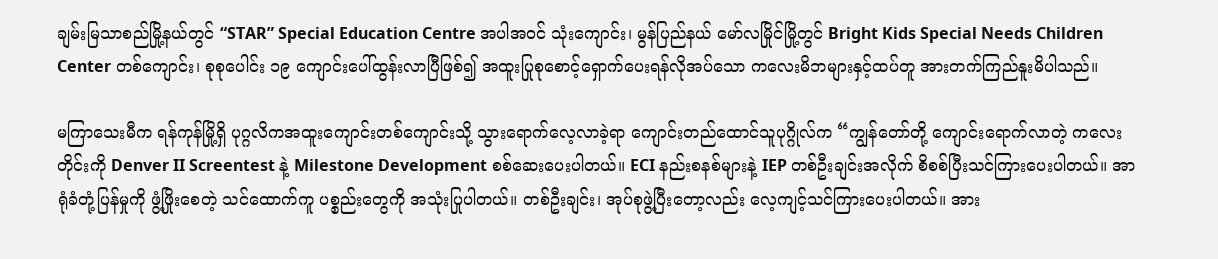ချမ်းမြသာစည်မြို့နယ်တွင် “STAR” Special Education Centre အပါအဝင် သုံးကျောင်း၊ မွန်ပြည်နယ် မော်လမြိုင်မြို့တွင် Bright Kids Special Needs Children Center တစ်ကျောင်း၊ စုစုပေါင်း ၁၉ ကျောင်းပေါ်ထွန်းလာပြီဖြစ်၍ အထူးပြုစုစောင့်ရှောက်ပေးရန်လိုအပ်သော ကလေးမိဘများနှင့်ထပ်တူ အားတက်ကြည်နူးမိပါသည်။

မကြာသေးမီက ရန်ကုန်မြို့ရှိ ပုဂ္ဂလိကအထူးကျောင်းတစ်ကျောင်းသို့ သွားရောက်လေ့လာခဲ့ရာ ကျောင်းတည်ထောင်သူပုဂ္ဂိုလ်က “ကျွန်တော်တို့ ကျောင်းရောက်လာတဲ့ ကလေးတိုင်းကို Denver II Screentest နဲ့ Milestone Development စစ်ဆေးပေးပါတယ်။ ECI နည်းစနစ်များနဲ့ IEP တစ်ဦးချင်းအလိုက် စိစစ်ပြီးသင်ကြားပေးပါတယ်။ အာရုံခံတုံ့ပြန်မှုကို ဖွံ့ဖြိုးစေတဲ့ သင်ထောက်ကူ ပစ္စည်းတွေကို အသုံးပြုပါတယ်။ တစ်ဦးချင်း၊ အုပ်စုဖွဲ့ပြီးတော့လည်း လေ့ကျင့်သင်ကြားပေးပါတယ်။ အား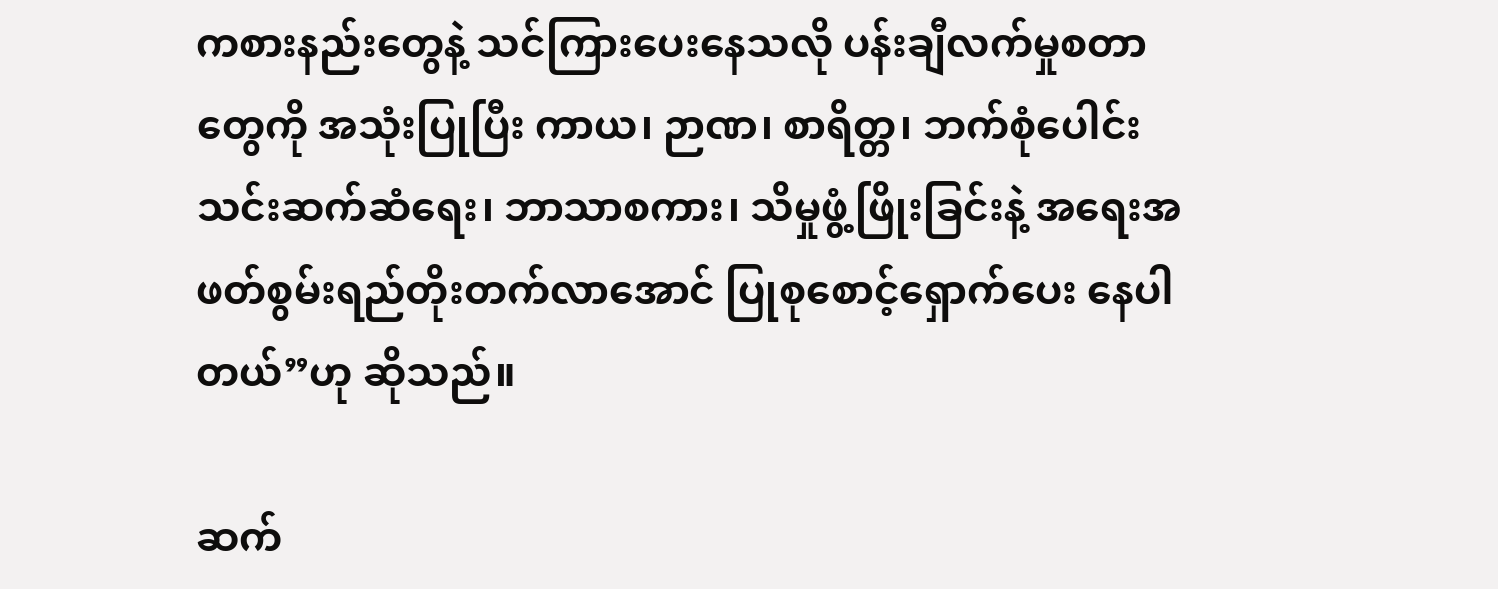ကစားနည်းတွေနဲ့ သင်ကြားပေးနေသလို ပန်းချီလက်မှုစတာတွေကို အသုံးပြုပြီး ကာယ၊ ဉာဏ၊ စာရိတ္တ၊ ဘက်စုံပေါင်းသင်းဆက်ဆံရေး၊ ဘာသာစကား၊ သိမှုဖွံ့ဖြိုးခြင်းနဲ့ အရေးအဖတ်စွမ်းရည်တိုးတက်လာအောင် ပြုစုစောင့်ရှောက်ပေး နေပါတယ်”ဟု ဆိုသည်။

ဆက်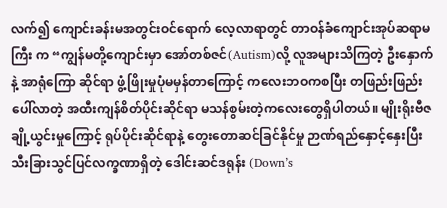လက်၍ ကျောင်းခန်းမအတွင်းဝင်ရောက် လေ့လာရာတွင် တာဝန်ခံကျောင်းအုပ်ဆရာမကြီး က “ကျွန်မတို့ကျောင်းမှာ အော်တစ်ဇင်(Autism)လို့ လူအများသိကြတဲ့ ဦးနှောက်နဲ့ အာရုံကြော ဆိုင်ရာ ဖွံ့ဖြိုးမှုပုံမမှန်တာကြောင့် ကလေးဘဝကစပြီး တဖြည်းဖြည်းပေါ်လာတဲ့ အထီးကျန်စိတ်ပိုင်းဆိုင်ရာ မသန်စွမ်းတဲ့ကလေးတွေရှိပါတယ်။ မျိုးရိုးဗီဇချို့ယွင်းမှုကြောင့် ရုပ်ပိုင်းဆိုင်ရာနဲ့ တွေးတောဆင်ခြင်နိုင်မှု ဉာဏ်ရည်နှောင့်နှေးပြီး သီးခြားသွင်ပြင်လက္ခဏာရှိတဲ့ ဒေါင်းဆင်ဒရုန်း (Down’s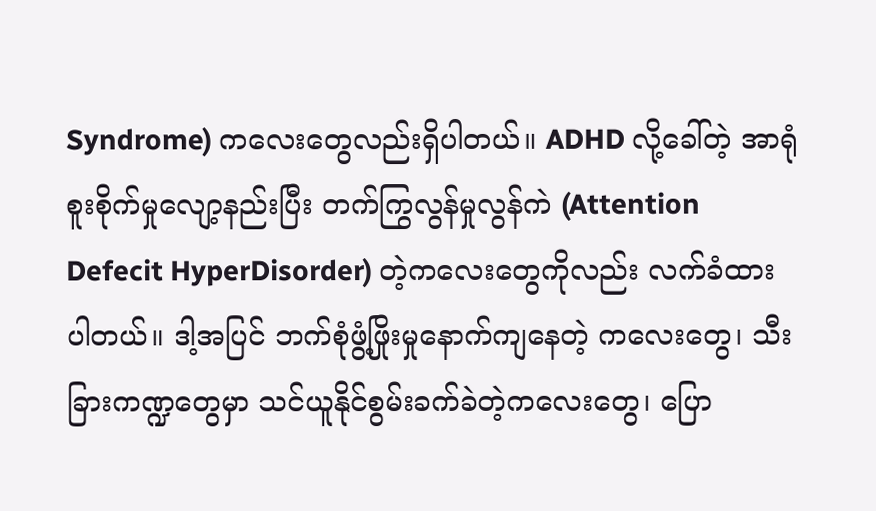Syndrome) ကလေးတွေလည်းရှိပါတယ်။ ADHD လို့ခေါ်တဲ့ အာရုံစူးစိုက်မှုလျော့နည်းပြီး တက်ကြွလွန်မှုလွန်ကဲ (Attention Defecit HyperDisorder) တဲ့ကလေးတွေကိုလည်း လက်ခံထားပါတယ်။ ဒါ့အပြင် ဘက်စုံဖွံ့ဖြိုးမှုနောက်ကျနေတဲ့ ကလေးတွေ၊ သီးခြားကဏ္ဍတွေမှာ သင်ယူနိုင်စွမ်းခက်ခဲတဲ့ကလေးတွေ၊ ပြော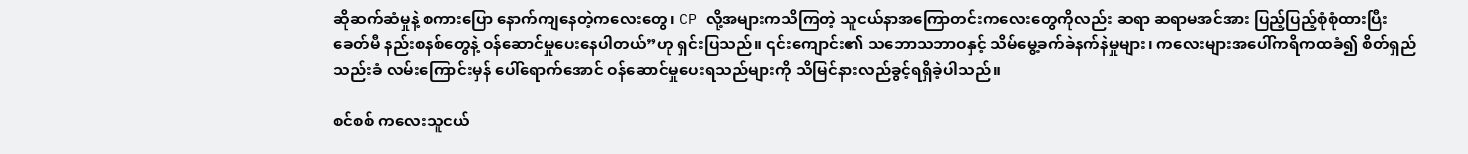ဆိုဆက်ဆံမှုနဲ့ စကားပြော နောက်ကျနေတဲ့ကလေးတွေ၊ CP လို့အများကသိကြတဲ့ သူငယ်နာအကြောတင်းကလေးတွေကိုလည်း ဆရာ ဆရာမအင်အား ပြည့်ပြည့်စုံစုံထားပြီးခေတ်မီ နည်းစနစ်တွေနဲ့ ဝန်ဆောင်မှုပေးနေပါတယ်”ဟု ရှင်းပြသည်။ ၎င်းကျောင်း၏ သဘောသဘာဝနှင့် သိမ်မွေ့ခက်ခဲနက်နဲမှုများ၊ ကလေးများအပေါ်ကရိကထခံ၍ စိတ်ရှည်သည်းခံ လမ်းကြောင်းမှန် ပေါ်ရောက်အောင် ဝန်ဆောင်မှုပေးရသည်များကို သိမြင်နားလည်ခွင့်ရရှိခဲ့ပါသည်။

စင်စစ် ကလေးသူငယ်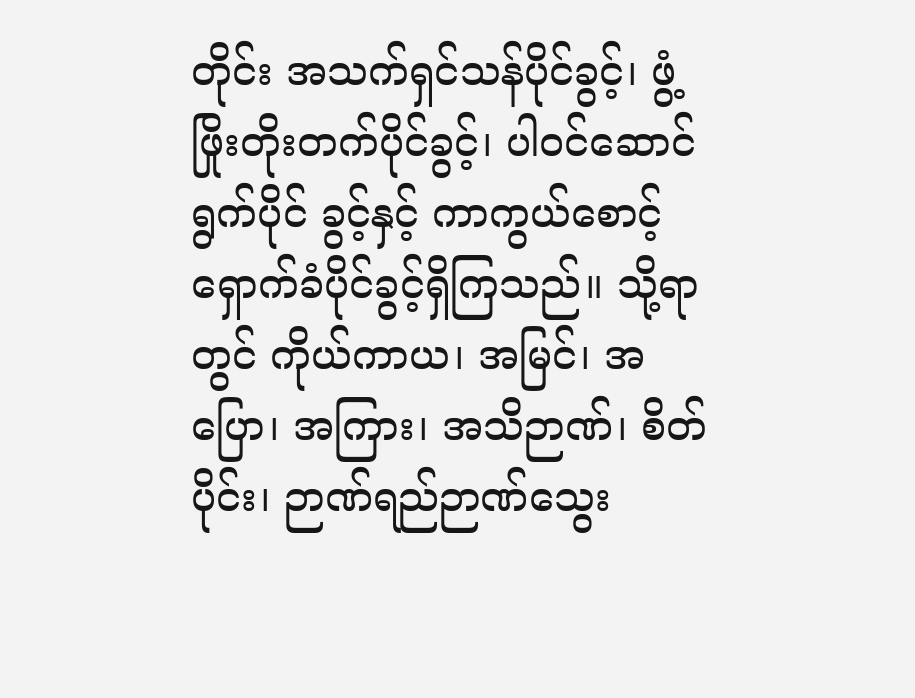တိုင်း အသက်ရှင်သန်ပိုင်ခွင့်၊ ဖွံ့ဖြိုးတိုးတက်ပိုင်ခွင့်၊ ပါဝင်ဆောင်ရွက်ပိုင် ခွင့်နှင့် ကာကွယ်စောင့်ရှောက်ခံပိုင်ခွင့်ရှိကြသည်။ သို့ရာတွင် ကိုယ်ကာယ၊ အမြင်၊ အပြော၊ အကြား၊ အသိဉာဏ်၊ စိတ်ပိုင်း၊ ဉာဏ်ရည်ဉာဏ်သွေး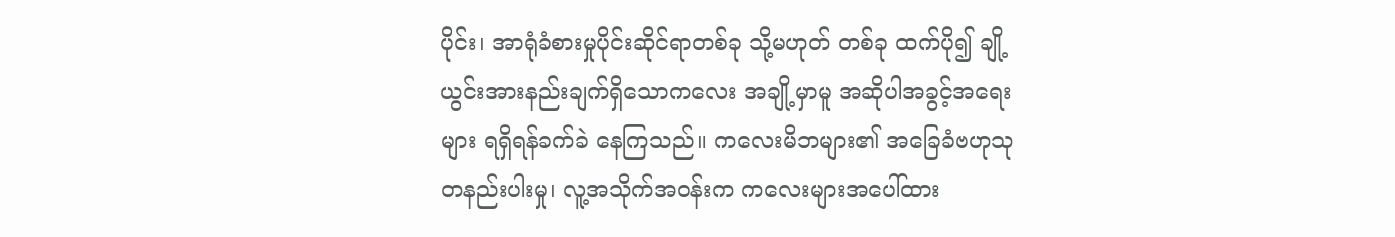ပိုင်း၊ အာရုံခံစားမှုပိုင်းဆိုင်ရာတစ်ခု သို့မဟုတ် တစ်ခု ထက်ပို၍ ချို့ယွင်းအားနည်းချက်ရှိသောကလေး အချို့မှာမူ အဆိုပါအခွင့်အရေးများ ရရှိရန်ခက်ခဲ နေကြသည်။ ကလေးမိဘများ၏ အခြေခံဗဟုသုတနည်းပါးမှု၊ လူ့အသိုက်အဝန်းက ကလေးများအပေါ်ထား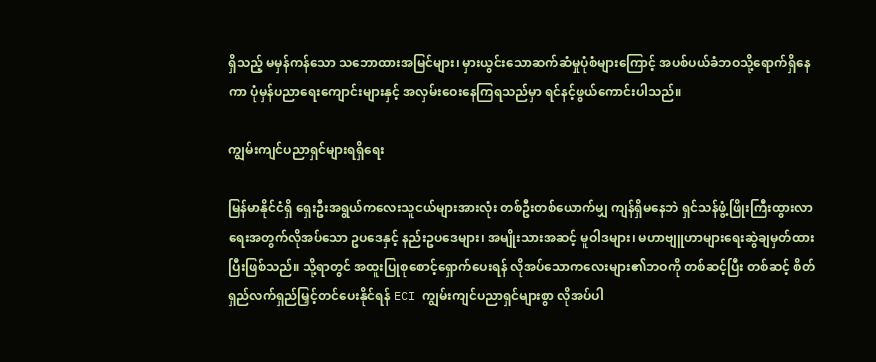ရှိသည့် မမှန်ကန်သော သဘောထားအမြင်များ၊ မှားယွင်းသောဆက်ဆံမှုပုံစံများကြောင့် အပစ်ပယ်ခံဘဝသို့ရောက်ရှိနေကာ ပုံမှန်ပညာရေးကျောင်းများနှင့် အလှမ်းဝေးနေကြရသည်မှာ ရင်နင့်ဖွယ်ကောင်းပါသည်။

ကျွမ်းကျင်ပညာရှင်များရရှိရေး

မြန်မာနိုင်ငံရှိ ရှေးဦးအရွယ်ကလေးသူငယ်များအားလုံး တစ်ဦးတစ်ယောက်မျှ ကျန်ရှိမနေဘဲ ရှင်သန်ဖွံ့ဖြိုးကြီးထွားလာရေးအတွက်လိုအပ်သော ဥပဒေနှင့် နည်းဥပဒေများ၊ အမျိုးသားအဆင့် မူဝါဒများ၊ မဟာဗျူဟာများရေးဆွဲချမှတ်ထားပြီးဖြစ်သည်။ သို့ရာတွင် အထူးပြုစုစောင့်ရှောက်ပေးရန် လိုအပ်သောကလေးများ၏ဘဝကို တစ်ဆင့်ပြီး တစ်ဆင့် စိတ်ရှည်လက်ရှည်မြှင့်တင်ပေးနိုင်ရန် ECI ကျွမ်းကျင်ပညာရှင်များစွာ လိုအပ်ပါ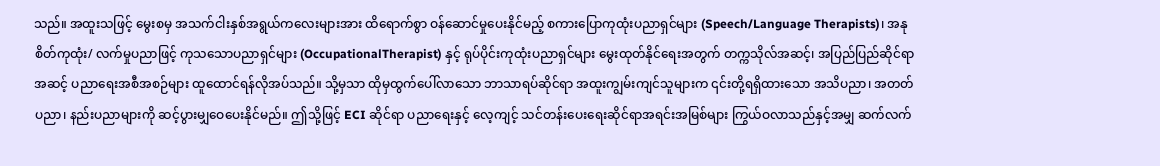သည်။ အထူးသဖြင့် မွေးစမှ အသက်ငါးနှစ်အရွယ်ကလေးများအား ထိရောက်စွာ ဝန်ဆောင်မှုပေးနိုင်မည့် စကားပြောကုထုံးပညာရှင်များ (Speech/Language Therapists)၊ အနုစိတ်ကုထုံး/ လက်မှုပညာဖြင့် ကုသသောပညာရှင်များ (OccupationalTherapist) နှင့် ရုပ်ပိုင်းကုထုံးပညာရှင်များ မွေးထုတ်နိုင်ရေးအတွက် တက္ကသိုလ်အဆင့်၊ အပြည်ပြည်ဆိုင်ရာ အဆင့် ပညာရေးအစီအစဉ်များ ထူထောင်ရန်လိုအပ်သည်။ သို့မှသာ ထိုမှထွက်ပေါ်လာသော ဘာသာရပ်ဆိုင်ရာ အထူးကျွမ်းကျင်သူများက ၎င်းတို့ရရှိထားသော အသိပညာ၊ အတတ်ပညာ၊ နည်းပညာများကို ဆင့်ပွားမျှဝေပေးနိုင်မည်။ ဤသို့ဖြင့် ECI ဆိုင်ရာ ပညာရေးနှင့် လေ့ကျင့် သင်တန်းပေးရေးဆိုင်ရာအရင်းအမြစ်များ ကြွယ်ဝလာသည်နှင့်အမျှ ဆက်လက်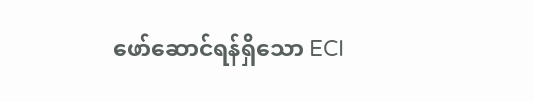ဖော်ဆောင်ရန်ရှိသော ECI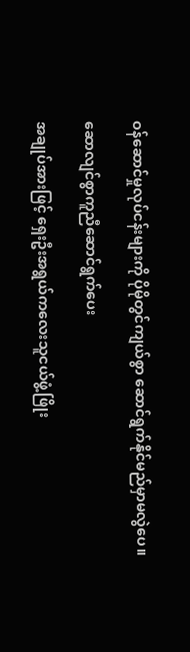ဝန်ဆောင်မှုလုပ်ငန်းများကို ပိုမိုတွင်ကျယ်စွာ ဆောင်ရွက်နိုင်မည်မှာမလွဲပေ။

ဆောလျင်စွာကူညီဆောင်ရွက်ပေး

အချုပ်အားဖြင့် ရှေးဦးအရွယ်ကလေးသူငယ်ဖွံ့ဖြိုး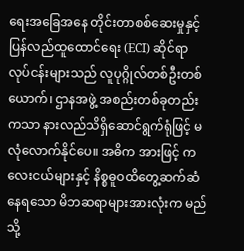ရေးအခြေအနေ တိုင်းတာစစ်ဆေးမှုနှင့် ပြန်လည်ထူထောင်ရေး (ECI) ဆိုင်ရာလုပ်ငန်းများသည် လူပုဂ္ဂိုလ်တစ်ဦးတစ်ယောက်၊ ဌာနအဖွဲ့ အစည်းတစ်ခုတည်းကသာ နားလည်သိရှိဆောင်ရွက်ရုံဖြင့် မလုံလောက်နိုင်ပေ။ အဓိက အားဖြင့် ကလေးငယ်များနှင့် နိစ္စဓူဝထိတွေ့ဆက်ဆံနေရသော မိဘဆရာများအားလုံးက မည်သို့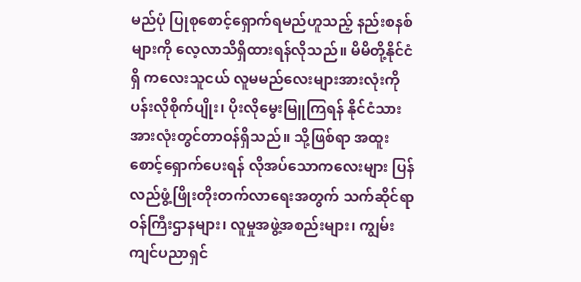မည်ပုံ ပြုစုစောင့်ရှောက်ရမည်ဟူသည့် နည်းစနစ်များကို လေ့လာသိရှိထားရန်လိုသည်။ မိမိတို့နိုင်ငံရှိ ကလေးသူငယ် လူမမည်လေးများအားလုံးကို ပန်းလိုစိုက်ပျိုး၊ ပိုးလိုမွေးမြူကြရန် နိုင်ငံသားအားလုံးတွင်တာဝန်ရှိသည်။ သို့ဖြစ်ရာ အထူးစောင့်ရှောက်ပေးရန် လိုအပ်သောကလေးများ ပြန်လည်ဖွံ့ဖြိုးတိုးတက်လာရေးအတွက် သက်ဆိုင်ရာဝန်ကြီးဌာနများ၊ လူမှုအဖွဲ့အစည်းများ၊ ကျွမ်းကျင်ပညာရှင်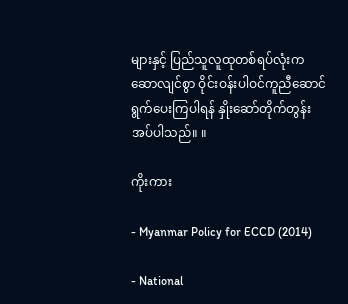များနှင့် ပြည်သူလူထုတစ်ရပ်လုံးက ဆောလျင်စွာ ဝိုင်းဝန်းပါဝင်ကူညီဆောင်ရွက်ပေးကြပါရန် နှိုးဆော်တိုက်တွန်းအပ်ပါသည်။ ။

ကိုးကား

- Myanmar Policy for ECCD (2014)

- National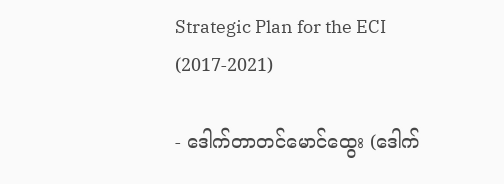Strategic Plan for the ECI (2017-2021)

- ဒေါက်တာတင်မောင်ထွေး (ဒေါက်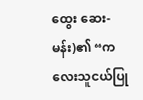ထွေး ဆေး-မန်း)၏ “ကလေးသူငယ်ပြု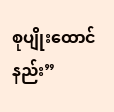စုပျိုးထောင်နည်း”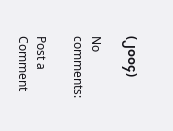(၂၀၀၄)

No comments:

Post a Comment